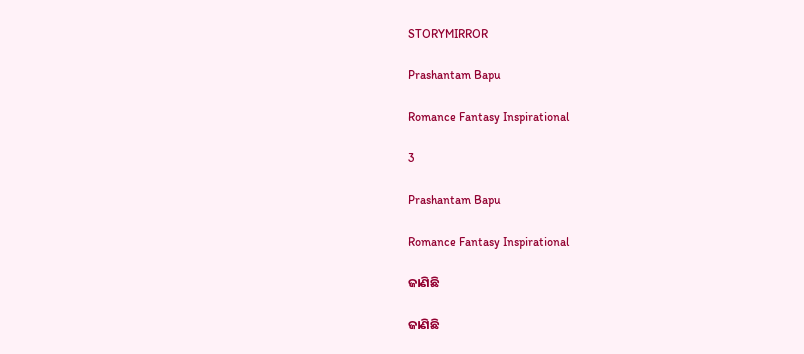STORYMIRROR

Prashantam Bapu

Romance Fantasy Inspirational

3

Prashantam Bapu

Romance Fantasy Inspirational

ଜାଣିଛି

ଜାଣିଛି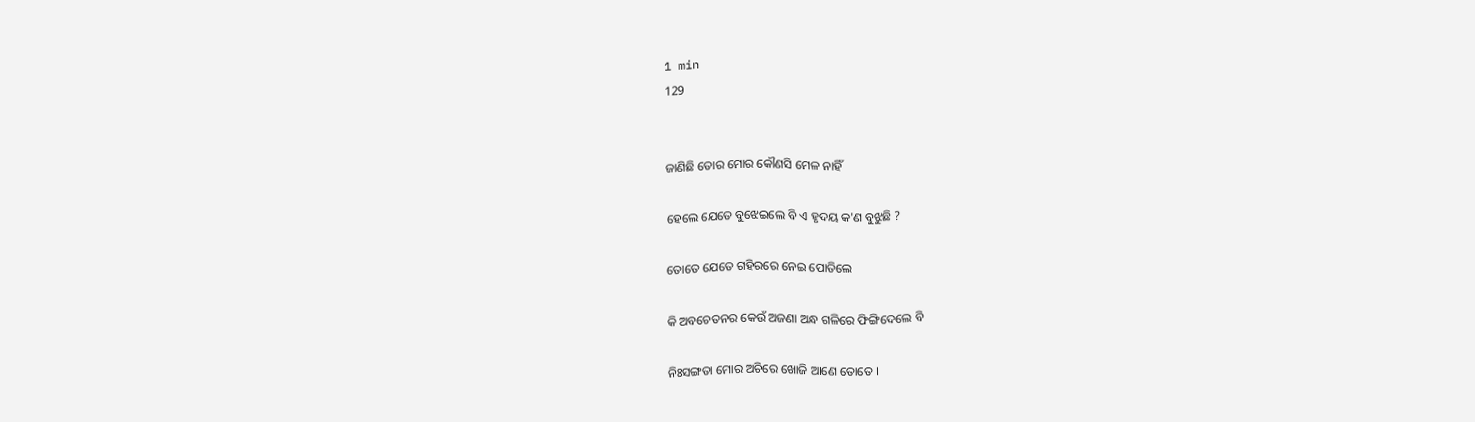1 min
129


ଜାଣିଛି ତୋର ମୋର କୌଣସି ମେଳ ନାହିଁ

ହେଲେ ଯେତେ ବୁଝେଇଲେ ବି ଏ ହୃଦୟ କ'ଣ ବୁଝୁଛି ?

ତୋତେ ଯେତେ ଗହିରରେ ନେଇ ପୋତିଲେ

କି ଅବଚେତନର କେଉଁ ଅଜଣା ଅନ୍ଧ ଗଳିରେ ଫିଙ୍ଗିଦେଲେ ବି

ନିଃସଙ୍ଗତା ମୋର ଅଚିରେ ଖୋଜି ଆଣେ ତୋତେ ।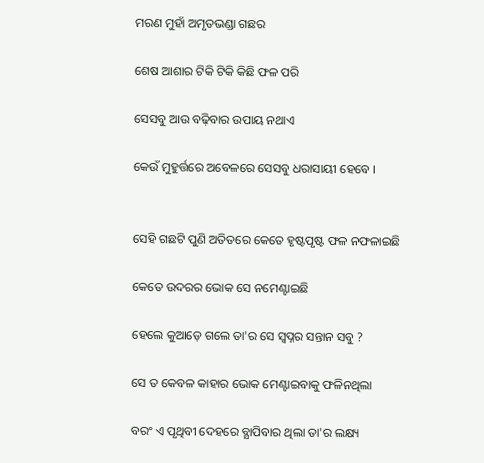ମରଣ ମୁହାଁ ଅମୃତଭଣ୍ଡା ଗଛର

ଶେଷ ଆଶାର ଟିକି ଟିକି କିଛି ଫଳ ପରି

ସେସବୁ ଆଉ ବଢ଼ିବାର ଉପାୟ ନଥାଏ

କେଉଁ ମୁହୁର୍ତ୍ତରେ ଅବେଳରେ ସେସବୁ ଧରାସାୟୀ ହେବେ ।


ସେହି ଗଛଟି ପୁଣି ଅତିତରେ କେତେ ହୃଷ୍ଟପୃଷ୍ଟ ଫଳ ନଫଳାଇଛି

କେତେ ଉଦରର ଭୋକ ସେ ନମେଣ୍ଟାଇଛି

ହେଲେ କୁଆଡ଼େ ଗଲେ ତା'ର ସେ ସ୍ୱପ୍ନର ସନ୍ତାନ ସବୁ ?

ସେ ତ କେବଳ କାହାର ଭୋକ ମେଣ୍ଟାଇବାକୁ ଫଳିନଥିଲା

ବରଂ ଏ ପୃଥିବୀ ଦେହରେ ବ୍ଯାପିବାର ଥିଲା ତା'ର ଲକ୍ଷ୍ୟ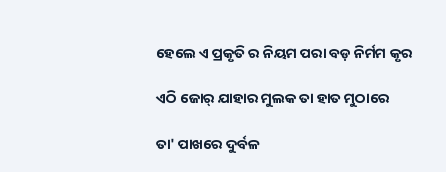ହେଲେ ଏ ପ୍ରକୃତି ର ନିୟମ ପରା ବଡ଼ ନିର୍ମମ କୃର

ଏଠି ଜୋର୍ ଯାହାର ମୁଲକ ତା ହାତ ମୁଠାରେ

ତା' ପାଖରେ ଦୁର୍ବଳ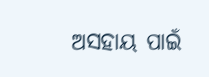ଅସହାୟ ପାଇଁ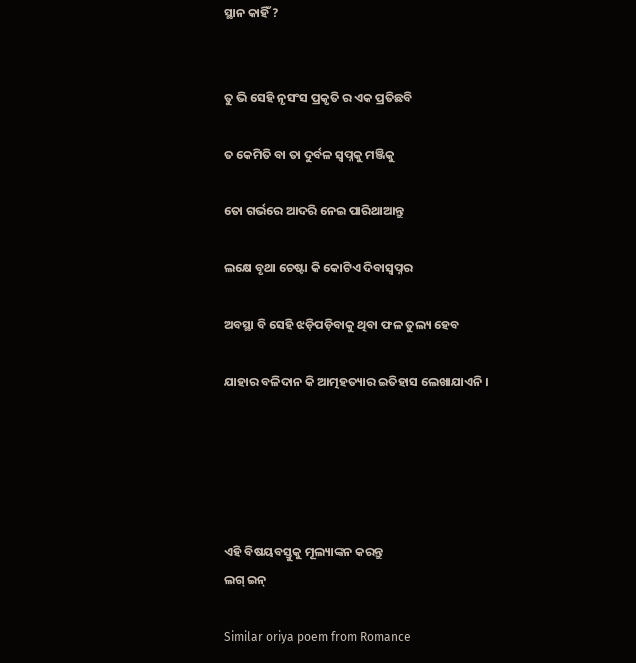ସ୍ଥାନ କାହିଁ ?


ତୁ ଭି ସେହି ନୃସଂସ ପ୍ରକୃତି ର ଏକ ପ୍ରତିଛବି

ତ କେମିତି ବା ତା ଦୁର୍ବଳ ସ୍ୱପ୍ନକୁ ମଞ୍ଜିକୁ

ତୋ ଗର୍ଭରେ ଆଦରି ନେଇ ପାରିଥାଆନ୍ତୁ

ଲକ୍ଷେ ବୃଥା ଚେଷ୍ଟା କି କୋଟିଏ ଦିବାସ୍ୱପ୍ନର

ଅବସ୍ଥା ବି ସେହି ଝଡ଼ିପଡ଼ିବାକୁ ଥିବା ଫଳ ତୁଲ୍ୟ ହେବ

ଯାହାର ବଳିଦାନ କି ଆତ୍ମହତ୍ୟାର ଇତିହାସ ଲେଖାଯାଏନି ।





ଏହି ବିଷୟବସ୍ତୁକୁ ମୂଲ୍ୟାଙ୍କନ କରନ୍ତୁ
ଲଗ୍ ଇନ୍

Similar oriya poem from Romance